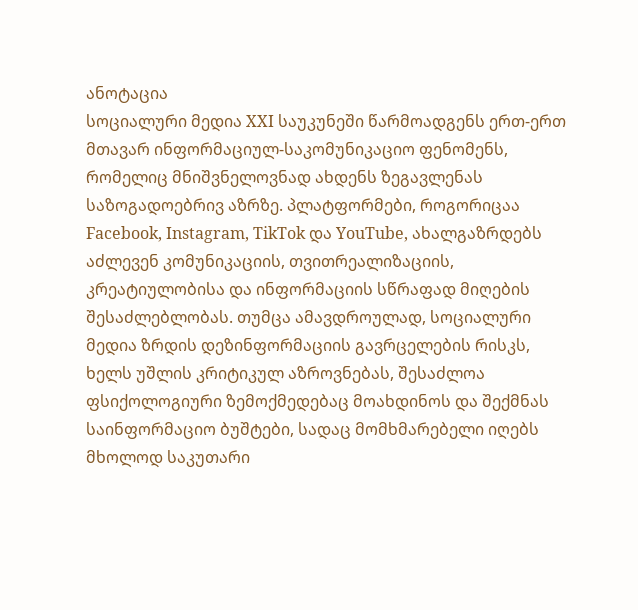ანოტაცია
სოციალური მედია XXI საუკუნეში წარმოადგენს ერთ-ერთ მთავარ ინფორმაციულ-საკომუნიკაციო ფენომენს, რომელიც მნიშვნელოვნად ახდენს ზეგავლენას საზოგადოებრივ აზრზე. პლატფორმები, როგორიცაა Facebook, Instagram, TikTok და YouTube, ახალგაზრდებს აძლევენ კომუნიკაციის, თვითრეალიზაციის, კრეატიულობისა და ინფორმაციის სწრაფად მიღების შესაძლებლობას. თუმცა ამავდროულად, სოციალური მედია ზრდის დეზინფორმაციის გავრცელების რისკს, ხელს უშლის კრიტიკულ აზროვნებას, შესაძლოა ფსიქოლოგიური ზემოქმედებაც მოახდინოს და შექმნას საინფორმაციო ბუშტები, სადაც მომხმარებელი იღებს მხოლოდ საკუთარი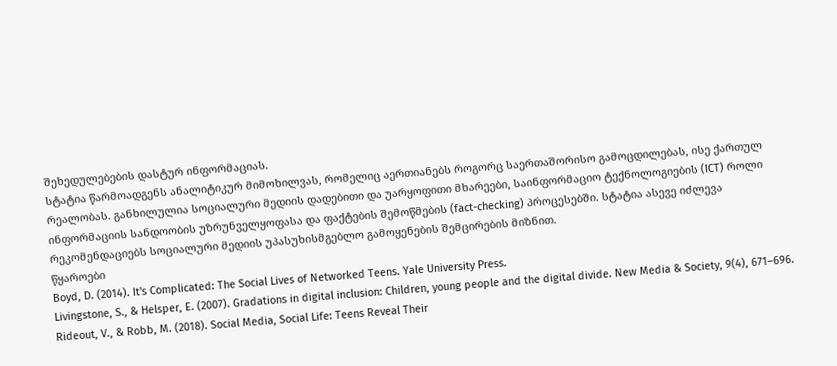შეხედულებების დასტურ ინფორმაციას.
სტატია წარმოადგენს ანალიტიკურ მიმოხილვას, რომელიც აერთიანებს როგორც საერთაშორისო გამოცდილებას, ისე ქართულ რეალობას. განხილულია სოციალური მედიის დადებითი და უარყოფითი მხარეები, საინფორმაციო ტექნოლოგიების (ICT) როლი ინფორმაციის სანდოობის უზრუნველყოფასა და ფაქტების შემოწმების (fact-checking) პროცესებში. სტატია ასევე იძლევა რეკომენდაციებს სოციალური მედიის უპასუხისმგებლო გამოყენების შემცირების მიზნით.
წყაროები
Boyd, D. (2014). It's Complicated: The Social Lives of Networked Teens. Yale University Press.
Livingstone, S., & Helsper, E. (2007). Gradations in digital inclusion: Children, young people and the digital divide. New Media & Society, 9(4), 671–696.
Rideout, V., & Robb, M. (2018). Social Media, Social Life: Teens Reveal Their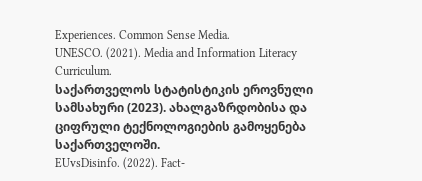Experiences. Common Sense Media.
UNESCO. (2021). Media and Information Literacy Curriculum.
საქართველოს სტატისტიკის ეროვნული სამსახური (2023). ახალგაზრდობისა და ციფრული ტექნოლოგიების გამოყენება საქართველოში.
EUvsDisinfo. (2022). Fact-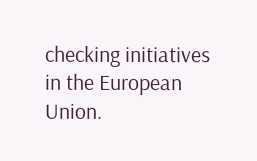checking initiatives in the European Union.